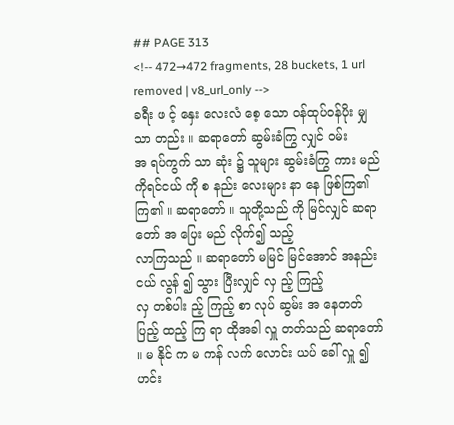## PAGE 313
<!-- 472→472 fragments, 28 buckets, 1 url removed | v8_url_only -->
ခရီး ဖ င့် နှေး လေးလံ စေ့ သော ဝန်ထုပ်ဝန်ပိုး မျှသာ တည်း ။ ဆရာတော် ဆွမ်းခံကြွ လျှင် ဝမ်း
အ ရပ်ကွက် သာ ဆုံး ၌ သူများ ဆွမ်းခံကြွ ကား မည် ကိုရင်ငယ် ကို စ နည်း လေးများ နာ နေ ဖြစ်ကြ၏ ကြ၏ ။ ဆရာတော် ။ သူတို့သည် ကို မြင်လျှင် ဆရာတော် အ ပြေး မည် လိုက်၍ သည့်
လာကြသည် ။ ဆရာတော် မမြင် မြင်အောင် အနည်းငယ် လွန် ၍ သွား ပြီးလျှင် လှ ည့် ကြည့်
လှ တစ်ပါး ည့် ကြည့် စာ လုပ် ဆွမ်း အ နေတတ် ပြည့် ထည့် ကြ ရာ ထိုအခါ လှူ တတ်သည် ဆရာတော် ။ မ နိုင် က မ ကန် လက် လောင်း ယပ် ခေါ် လှူ ၍ ဟင်း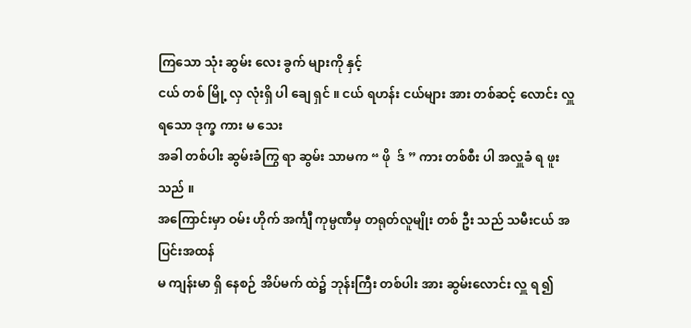ကြသော သုံး ဆွမ်း လေး ခွက် များကို နှင့်
ငယ် တစ် မြို့ လှ လုံးရှိ ပါ ချေ ရှင် ။ ငယ် ရဟန်း ငယ်များ အား တစ်ဆင့် လောင်း လှူ ရသော ဒုက္ခ ကား မ သေး
အခါ တစ်ပါး ဆွမ်းခံကြွ ရာ ဆွမ်း သာမက “ ဖို  ဒ် ” ကား တစ်စီး ပါ အလှူခံ ရ ဖူးသည် ။
အကြောင်းမှာ ဝမ်း ဟိုက် အင်္ကျီ ကုမ္ပဏီမှ တရုတ်လူမျိုး တစ် ဦး သည် သမီးငယ် အပြင်းအထန်
မ ကျန်းမာ ရှိ နေစဉ် အိပ်မက် ထဲ၌ ဘုန်းကြီး တစ်ပါး အား ဆွမ်းလောင်း လှူ ရ ၍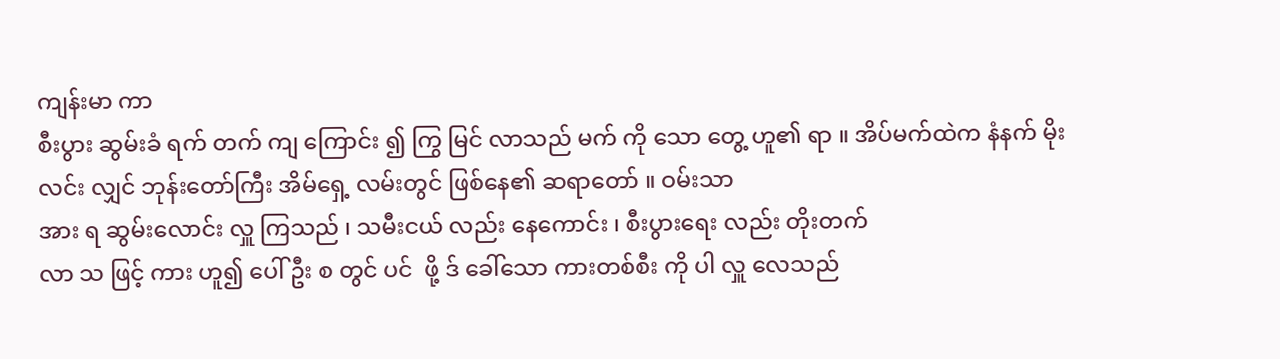ကျန်းမာ ကာ
စီးပွား ဆွမ်းခံ ရက် တက် ကျ ကြောင်း ၍ ကြွ မြင် လာသည် မက် ကို သော တွေ့ ဟူ၏ ရာ ။ အိပ်မက်ထဲက နံနက် မိုး လင်း လျှင် ဘုန်းတော်ကြီး အိမ်ရှေ့ လမ်းတွင် ဖြစ်နေ၏ ဆရာတော် ။ ဝမ်းသာ
အား ရ ဆွမ်းလောင်း လှူ ကြသည် ၊ သမီးငယ် လည်း နေကောင်း ၊ စီးပွားရေး လည်း တိုးတက်
လာ သ ဖြင့် ကား ဟူ၍ ပေါ် ဦး စ တွင် ပင်  ဖို့ ဒ် ခေါ်သော ကားတစ်စီး ကို ပါ လှူ လေသည်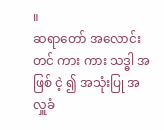။
ဆရာတော် အလောင်း တင် ကား ကား သဒ္ဓါ အဖြစ် ငဲ့ ၍ အသုံးပြု အလှူခံ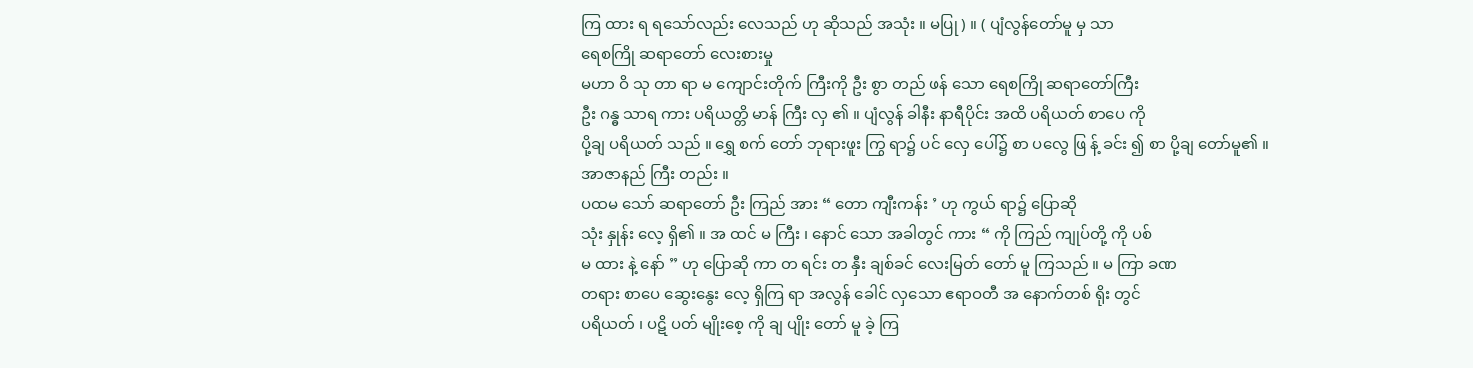ကြ ထား ရ ရသော်လည်း လေသည် ဟု ဆိုသည် အသုံး ။ မပြု ) ။ ( ပျံလွန်တော်မူ မှ သာ
ရေစကြို ဆရာတော် လေးစားမှု
မဟာ ဝိ သု တာ ရာ မ ကျောင်းတိုက် ကြီးကို ဦး စွာ တည် ဖန် သော ရေစကြို ဆရာတော်ကြီး
ဦး ဂန္ဓ သာရ ကား ပရိယတ္တိ မာန် ကြီး လှ ၏ ။ ပျံလွန် ခါနီး နာရီပိုင်း အထိ ပရိယတ် စာပေ ကို
ပို့ချ ပရိယတ် သည် ။ ရွှေ စက် တော် ဘုရားဖူး ကြွ ရာ၌ ပင် လှေ ပေါ်၌ စာ ပလွေ ဖြ န့် ခင်း ၍ စာ ပို့ချ တော်မူ၏ ။
အာဇာနည် ကြီး တည်း ။
ပထမ သော် ဆရာတော် ဦး ကြည် အား “ တော ကျီးကန်း ’ ဟု ကွယ် ရာ၌ ပြောဆို
သုံး နှုန်း လေ့ ရှိ၏ ။ အ ထင် မ ကြီး ၊ နောင် သော အခါတွင် ကား “ ကို ကြည် ကျုပ်တို့ ကို ပစ်
မ ထား နဲ့ နော် ” ဟု ပြောဆို ကာ တ ရင်း တ နှီး ချစ်ခင် လေးမြတ် တော် မူ ကြသည် ။ မ ကြာ ခဏ
တရား စာပေ ဆွေးနွေး လေ့ ရှိကြ ရာ အလွန် ခေါင် လှသော ဧရာဝတီ အ နောက်တစ် ရိုး တွင်
ပရိယတ် ၊ ပဋိ ပတ် မျိုးစေ့ ကို ချ ပျိုး တော် မူ ခဲ့ ကြ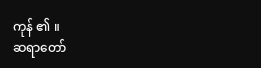ကုန် ၏ ။
ဆရာတော်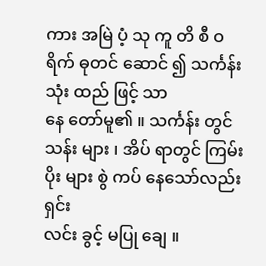ကား အမြဲ ပံ့ သု ကူ တိ စီ ဝ ရိက် ဓုတင် ဆောင် ၍ သင်္ကန်း သုံး ထည် ဖြင့် သာ
နေ တော်မူ၏ ။ သင်္ကန်း တွင် သန်း များ ၊ အိပ် ရာတွင် ကြမ်း ပိုး များ စွဲ ကပ် နေသော်လည်း ရှင်း
လင်း ခွင့် မပြု ချေ ။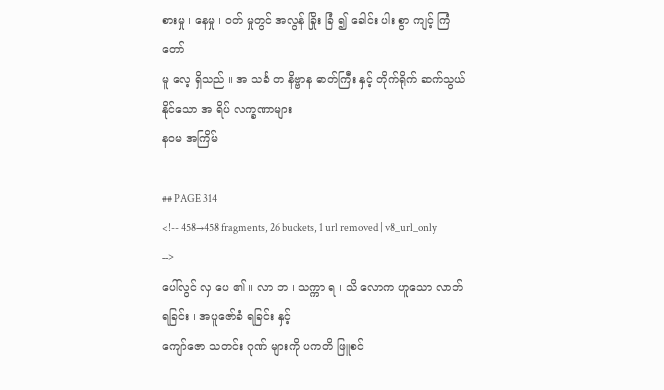စားမှု ၊ နေမှု ၊ ဝတ် မှုတွင် အလွန် ခြိုး ခြံ ၍ ခေါင်း ပါး စွာ ကျင့် ကြံ တော်
မူ လေ့ ရှိသည် ။ အ သင်္ခ တ နိဗ္ဗာန ဓာတ်ကြီး နှင့် တိုက်ရိုက် ဆက်သွယ် နိုင်သော အ ရိပ် လက္ခဏာများ
နဝမ အကြိမ်

## PAGE 314
<!-- 458→458 fragments, 26 buckets, 1 url removed | v8_url_only -->
ပေါ်လွင် လှ ပေ ၏ ။ လာ ဘ ၊ သက္ကာ ရ ၊ သိ လောက ဟူသော လာဘ် ရခြင်း ၊ အပူဇော်ခံ ရခြင်း နှင့်
ကျော်ဇော သတင်း ဂုဏ် များကို ပကတိ ဖြူစင်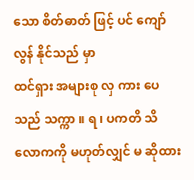သော စိတ်ဓာတ် ဖြင့် ပင် ကျော်လွန် နိုင်သည် မှာ
ထင်ရှား အများစု လှ ကား ပေသည် သက္ကာ ။ ရ ၊ ပကတိ သိ လောကကို မဟုတ်လျှင် မ ဆိုထား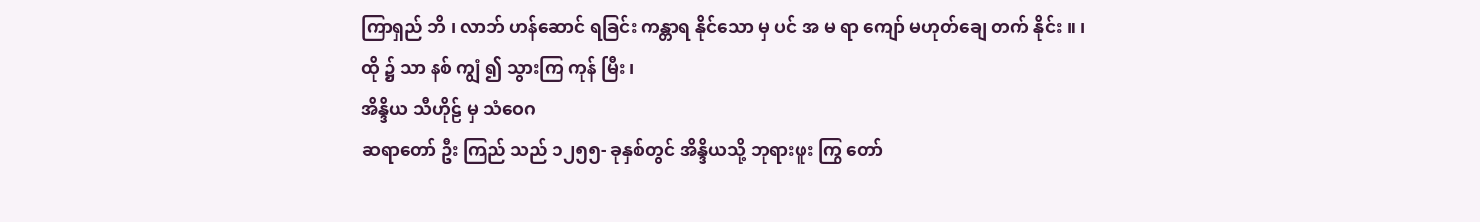ကြာရှည် ဘိ ၊ လာဘ် ဟန်ဆောင် ရခြင်း ကန္တာရ နိုင်သော မှ ပင် အ မ ရာ ကျော် မဟုတ်ချေ တက် နိုင်း ။ ၊
ထို ၌ သာ နစ် ကျွံ ၍ သွားကြ ကုန် မြီး ၊
အိန္ဒိယ သီဟိုဠ် မှ သံဝေဂ
ဆရာတော် ဦး ကြည် သည် ၁၂၅၅- ခုနှစ်တွင် အိန္ဒိယသို့ ဘုရားဖူး ကြွ တော်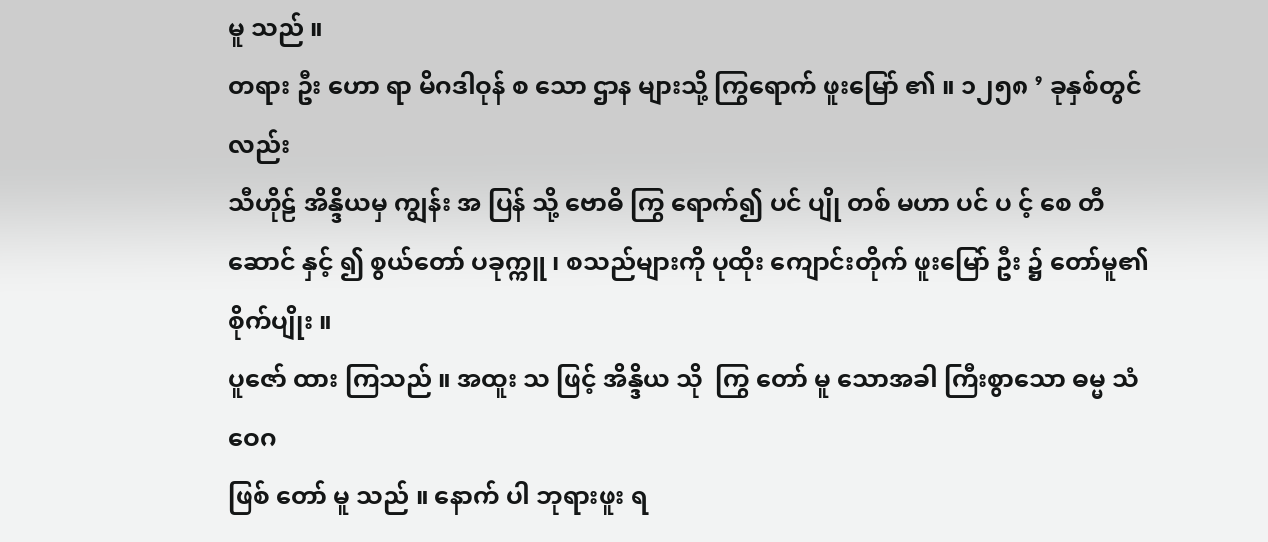မူ သည် ။
တရား ဦး ဟော ရာ မိဂဒါဝုန် စ သော ဌာန များသို့ ကြွရောက် ဖူးမြော် ၏ ။ ၁၂၅၈ ’ ခုနှစ်တွင် လည်း
သီဟိုဠ် အိန္ဒိယမှ ကျွန်း အ ပြန် သို့ ဗောဓိ ကြွ ရောက်၍ ပင် ပျို တစ် မဟာ ပင် ပ င့် စေ တီ ဆောင် နှင့် ၍ စွယ်တော် ပခုက္ကူ ၊ စသည်များကို ပုထိုး ကျောင်းတိုက် ဖူးမြော် ဦး ၌ တော်မူ၏ စိုက်ပျိုး ။
ပူဇော် ထား ကြသည် ။ အထူး သ ဖြင့် အိန္ဒိယ သို  ကြွ တော် မူ သောအခါ ကြီးစွာသော ဓမ္မ သံဝေဂ
ဖြစ် တော် မူ သည် ။ နောက် ပါ ဘုရားဖူး ရ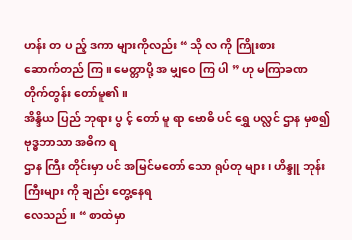ဟန်း တ ပ ည့် ဒကာ များကိုလည်း “ သို လ ကို ကြိုးစား
ဆောက်တည် ကြ ။ မေတ္တာပို့ အ မျှဝေ ကြ ပါ ” ဟု မကြာခဏ တိုက်တွန်း တော်မူ၏ ။
အိန္ဒိယ ပြည် ဘုရား ပွ င့် တော် မူ ရာ ဗောဓိ ပင် ရွှေ ပလ္လင် ဌာန မှစ၍ ဗုဒ္ဓဘာသာ အဓိက ရ
ဌာန ကြီး တိုင်းမှာ ပင် အမြင်မတော် သော ရုပ်တု များ ၊ ဟိန္ဒူ ဘုန်းကြီးများ ကို ချည်း တွေ့နေရ
လေသည် ။ “ စာထဲမှာ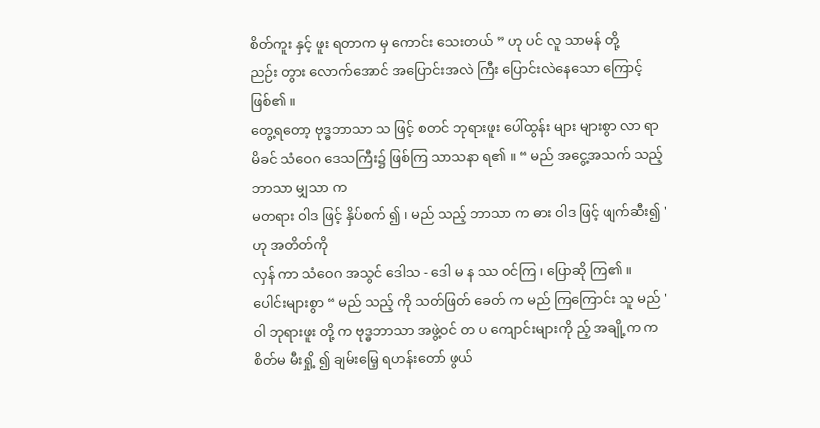စိတ်ကူး နှင့် ဖူး ရတာက မှ ကောင်း သေးတယ် ” ဟု ပင် လူ သာမန် တို့
ညဉ်း တွား လောက်အောင် အပြောင်းအလဲ ကြီး ပြောင်းလဲနေသော ကြောင့် ဖြစ်၏ ။
တွေ့ရတော့ ဗုဒ္ဓဘာသာ သ ဖြင့် စတင် ဘုရားဖူး ပေါ်ထွန်း များ များစွာ လာ ရာ မိခင် သံဝေဂ ဒေသကြီး၌ ဖြစ်ကြ သာသနာ ရ၏ ။ “ မည် အငွေ့အသက် သည့် ဘာသာ မျှသာ က
မတရား ဝါဒ ဖြင့် နှိပ်စက် ၍ ၊ မည် သည့် ဘာသာ က ဓား ဝါဒ ဖြင့် ဖျက်ဆီး၍ ' ဟု အတိတ်ကို
လှန် ကာ သံဝေဂ အသွင် ဒေါသ - ဒေါ မ န ဿ ဝင်ကြ ၊ ပြောဆို ကြ၏ ။
ပေါင်းများစွာ “ မည် သည့် ကို သတ်ဖြတ် ခေတ် က မည် ကြကြောင်း သူ မည် ' ဝါ ဘုရားဖူး တို့ က ဗုဒ္ဓဘာသာ အဖွဲ့ဝင် တ ပ ကျောင်းများကို ည့် အချို့က က စိတ်မ မီးရှို့ ၍ ချမ်းမြေ့ ရဟန်းတော် ဖွယ်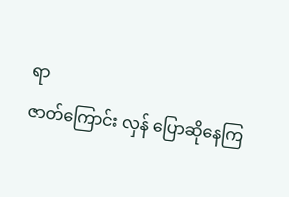ရာ
ဇာတ်ကြောင်း လှန် ပြောဆိုနေကြ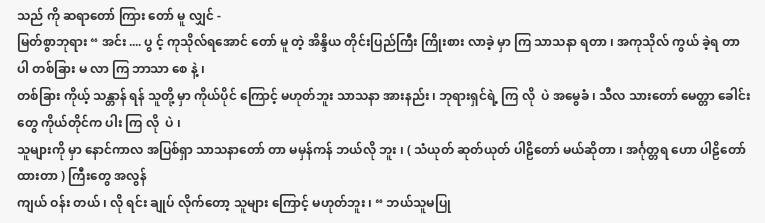သည် ကို ဆရာတော် ကြား တော် မူ လျှင် -
မြတ်စွာဘုရား “ အင်း .... ပွ င့် ကုသိုလ်ရအောင် တော် မူ တဲ့ အိန္ဒိယ တိုင်းပြည်ကြီး ကြိုးစား လာခဲ့ မှာ ကြ သာသနာ ရတာ ၊ အကုသိုလ် ကွယ် ခဲ့ရ တာ ပါ တစ်ခြား မ လာ ကြ ဘာသာ စေ နဲ့ ၊
တစ်ခြား ကိုယ့် သန္တာန် ရန် သူတို့ မှာ ကိုယ်ပိုင် ကြောင့် မဟုတ်ဘူး သာသနာ အားနည်း ၊ ဘုရားရှင်ရဲ့ ကြ လို  ပဲ အမွေခံ ၊ သီလ သားတော် မေတ္တာ ခေါင်း တွေ ကိုယ်တိုင်က ပါး ကြ လို  ပဲ ၊
သူများကို မှာ နောင်ကာလ အပြစ်ရှာ သာသနာတော် တာ မမှန်ကန် ဘယ်လို ဘူး ၊ ( သံယုတ် ဆုတ်ယုတ် ပါဠိတော် မယ်ဆိုတာ ၊ အင်္ဂုတ္တရ ဟော ပါဠိတော် ထားတာ ) ကြီးတွေ အလွန်
ကျယ် ဝန်း တယ် ၊ လို ရင်း ချုပ် လိုက်တော့ သူများ ကြောင့် မဟုတ်ဘူး ၊ “ ဘယ်သူမပြု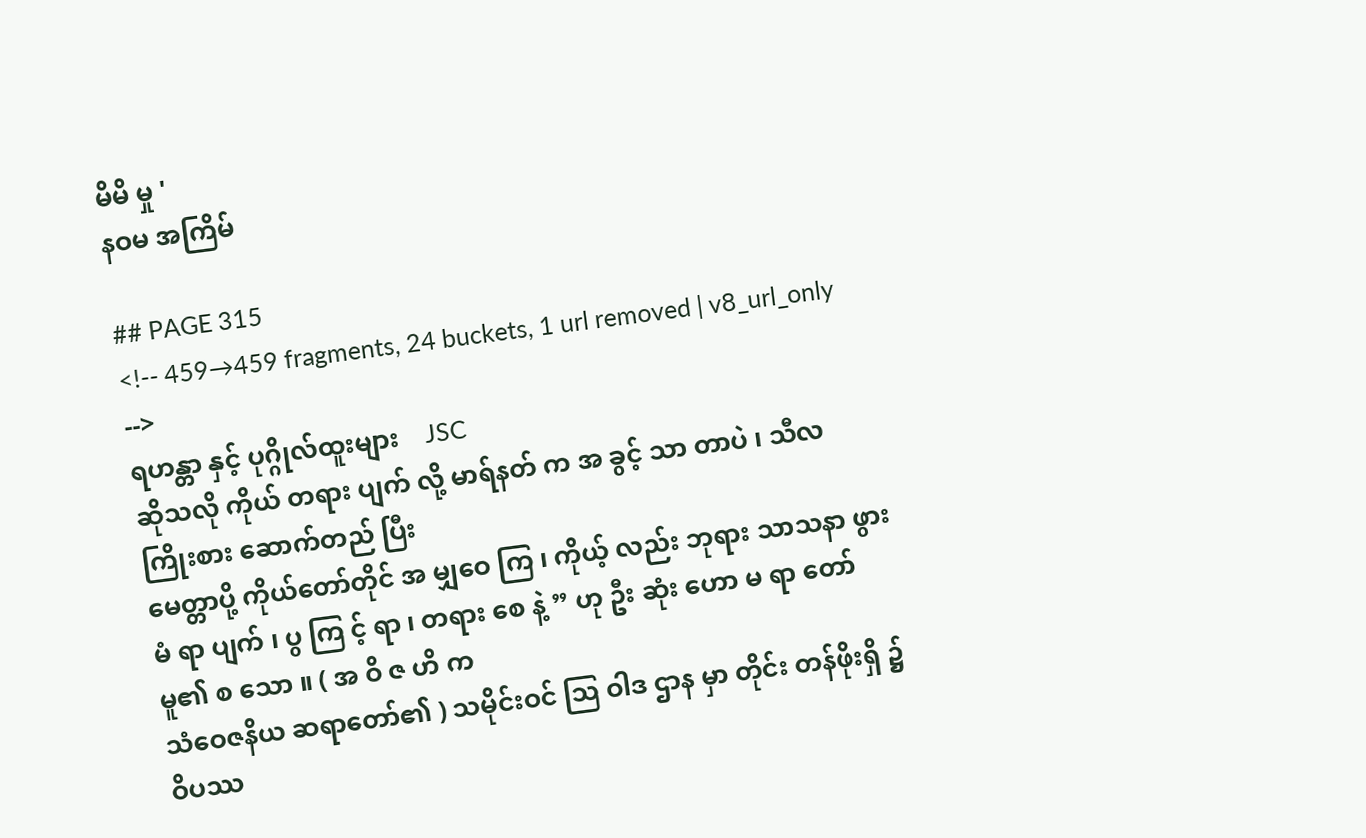မိမိ မှု '
နဝမ အကြိမ်

## PAGE 315
<!-- 459→459 fragments, 24 buckets, 1 url removed | v8_url_only -->
ရဟန္တာ နှင့် ပုဂ္ဂိုလ်ထူးများ    JSC
ဆိုသလို ကိုယ် တရား ပျက် လို့ မာရ်နတ် က အ ခွင့် သာ တာပဲ ၊ သီလ ကြိုးစား ဆောက်တည် ပြီး
မေတ္တာပို့ ကိုယ်တော်တိုင် အ မျှဝေ ကြ ၊ ကိုယ့် လည်း ဘုရား သာသနာ ဖွား မံ ရာ ပျက် ၊ ပွ ကြ င့် ရာ ၊ တရား စေ နဲ့ ” ဟု ဦး ဆုံး ဟော မ ရာ တော်မူ၏ စ သော ။ ( အ ဝိ ဇ ဟိ က
သံဝေဇနိယ ဆရာတော်၏ ) သမိုင်းဝင် သြ ဝါဒ ဌာန မှာ တိုင်း တန်ဖိုးရှိ ၌ ဝိပဿ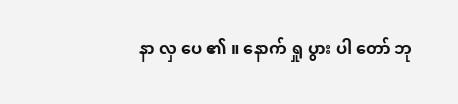နာ လှ ပေ ၏ ။ နောက် ရှု ပွား ပါ တော် ဘု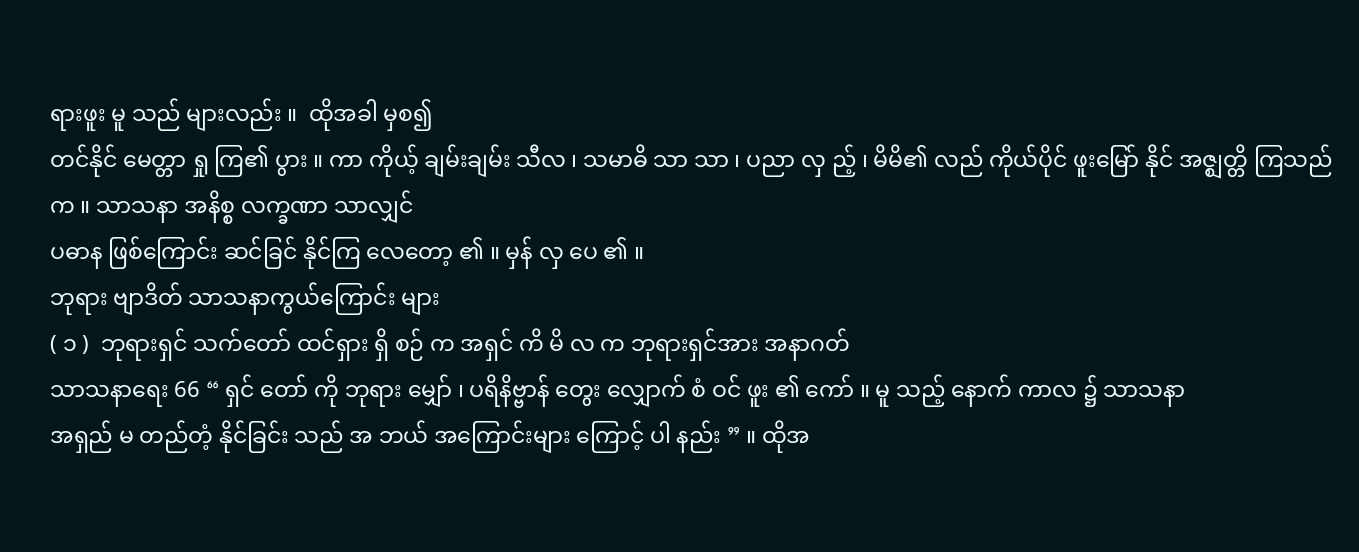ရားဖူး မူ သည် များလည်း ။  ထိုအခါ မှစ၍
တင်နိုင် မေတ္တာ ရှု ကြ၏ ပွား ။ ကာ ကိုယ့် ချမ်းချမ်း သီလ ၊ သမာဓိ သာ သာ ၊ ပညာ လှ ည့် ၊ မိမိ၏ လည် ကိုယ်ပိုင် ဖူးမြော် နိုင် အဇ္ဈတ္တိ ကြသည် က ။ သာသနာ အနိစ္စ လက္ခဏာ သာလျှင်
ပဓာန ဖြစ်ကြောင်း ဆင်ခြင် နိုင်ကြ လေတော့ ၏ ။ မှန် လှ ပေ ၏ ။
ဘုရား ဗျာဒိတ် သာသနာကွယ်ကြောင်း များ
( ၁ )  ဘုရားရှင် သက်တော် ထင်ရှား ရှိ စဉ် က အရှင် ကိ မိ လ က ဘုရားရှင်အား အနာဂတ်
သာသနာရေး 66 “ ရှင် တော် ကို ဘုရား မျှော် ၊ ပရိနိဗ္ဗာန် တွေး လျှောက် စံ ဝင် ဖူး ၏ ကော် ။ မူ သည့် နောက် ကာလ ၌ သာသနာ
အရှည် မ တည်တံ့ နိုင်ခြင်း သည် အ ဘယ် အကြောင်းများ ကြောင့် ပါ နည်း ” ။ ထိုအ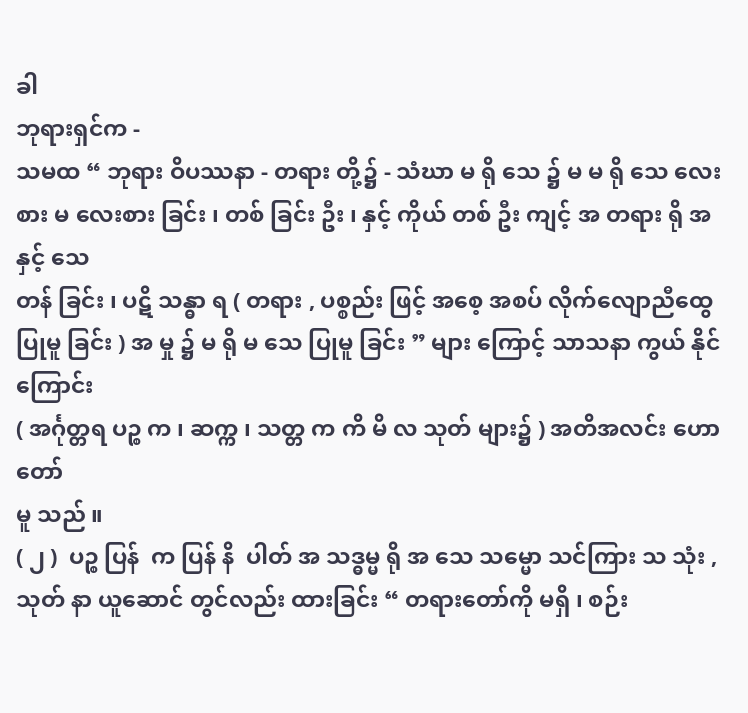ခါ
ဘုရားရှင်က -
သမထ “ ဘုရား ဝိပဿနာ - တရား တို့၌ - သံဃာ မ ရို သေ ၌ မ မ ရို သေ လေးစား မ လေးစား ခြင်း ၊ တစ် ခြင်း ဦး ၊ နှင့် ကိုယ် တစ် ဦး ကျင့် အ တရား ရို အ နှင့် သေ
တန် ခြင်း ၊ ပဋိ သန္ဓာ ရ ( တရား , ပစ္စည်း ဖြင့် အစေ့ အစပ် လိုက်လျောညီထွေ
ပြုမူ ခြင်း ) အ မှု ၌ မ ရို မ သေ ပြုမူ ခြင်း ” များ ကြောင့် သာသနာ ကွယ် နိုင်ကြောင်း
( အင်္ဂုတ္တရ ပဉ္စ က ၊ ဆက္က ၊ သတ္တ က ကိ မိ လ သုတ် များ၌ ) အတိအလင်း ဟော တော်
မူ သည် ။
( ၂ )  ပဉ္စ ပြန်  က ပြန် နိ  ပါတ် အ သဒ္ဓမ္မ ရို အ သေ သမ္မော သင်ကြား သ သုံး , သုတ် နာ ယူဆောင် တွင်လည်း ထားခြင်း “ တရားတော်ကို မရှိ ၊ စဉ်း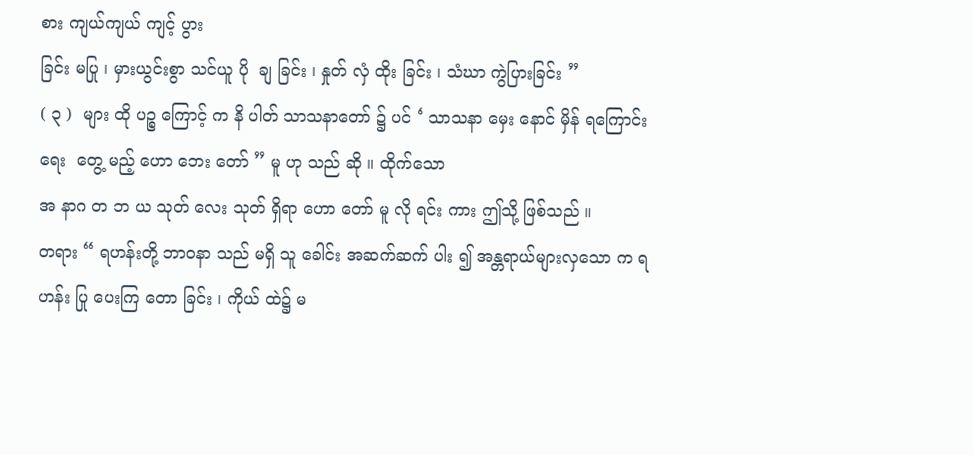စား ကျယ်ကျယ် ကျင့် ပွား
ခြင်း မပြု ၊ မှားယွင်းစွာ သင်ယူ ပို  ချ ခြင်း ၊ နှုတ် လှံ ထိုး ခြင်း ၊ သံဃာ ကွဲပြားခြင်း ”
( ၃ )  များ ထို ပဉ္စ ကြောင့် က နိ ပါတ် သာသနာတော် ၌ ပင် ‘ သာသနာ မှေး နောင် မှိန် ရကြောင်း ရေး  တွေ့ မည့် ဟော ဘေး တော် ” မူ ဟု သည် ဆို ။ ထိုက်သော
အ နာဂ တ ဘ ယ သုတ် လေး သုတ် ရှိရာ ဟော တော် မူ လို ရင်း ကား ဤသို့ ဖြစ်သည် ။
တရား “ ရဟန်းတို့ ဘာဝနာ သည် မရှိ သူ ခေါင်း အဆက်ဆက် ပါး ၍ အန္တရာယ်များလှသော က ရဟန်း ပြု ပေးကြ တော ခြင်း ၊ ကိုယ် ထဲ၌ မ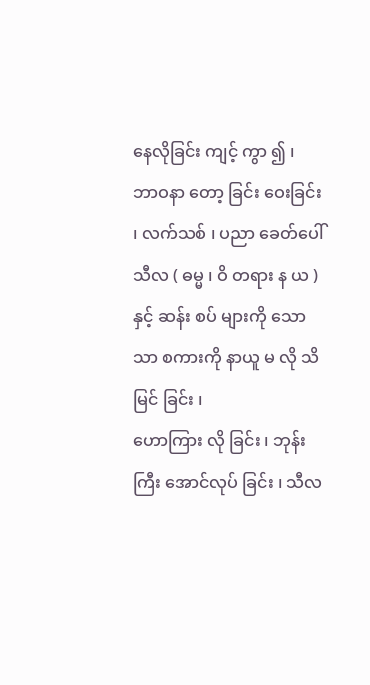နေလိုခြင်း ကျင့် ကွာ ၍ ၊
ဘာဝနာ တော့ ခြင်း ဝေးခြင်း ၊ လက်သစ် ၊ ပညာ ခေတ်ပေါ် သီလ ( ဓမ္မ ၊ ဝိ တရား န ယ ) နှင့် ဆန်း စပ် များကို သော သာ စကားကို နာယူ မ လို သိမြင် ခြင်း ၊
ဟောကြား လို ခြင်း ၊ ဘုန်းကြီး အောင်လုပ် ခြင်း ၊ သီလ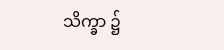သိက္ခာ ၌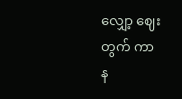လျှော့ ဈေး တွက် ကာ
န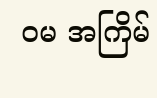ဝမ အကြိမ်